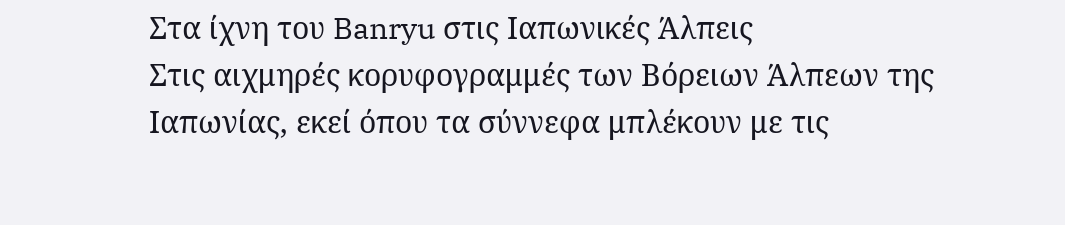Στα ίχνη του Banryu στις Ιαπωνικές Άλπεις
Στις αιχμηρές κορυφογραμμές των Βόρειων Άλπεων της Ιαπωνίας, εκεί όπου τα σύννεφα μπλέκουν με τις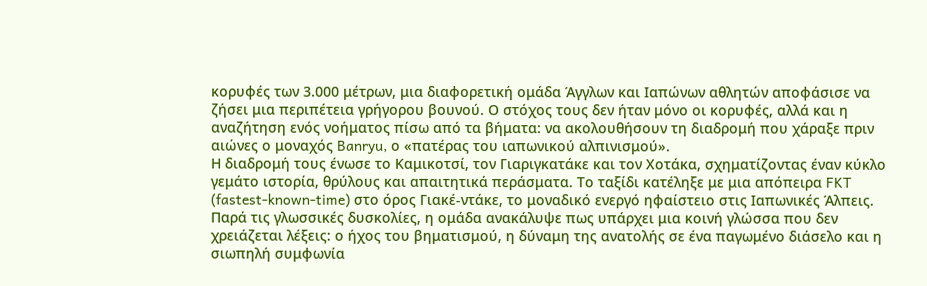κορυφές των 3.000 μέτρων, μια διαφορετική ομάδα Άγγλων και Ιαπώνων αθλητών αποφάσισε να ζήσει μια περιπέτεια γρήγορου βουνού. Ο στόχος τους δεν ήταν μόνο οι κορυφές, αλλά και η αναζήτηση ενός νοήματος πίσω από τα βήματα: να ακολουθήσουν τη διαδρομή που χάραξε πριν αιώνες ο μοναχός Banryu, ο «πατέρας του ιαπωνικού αλπινισμού».
Η διαδρομή τους ένωσε το Καμικοτσί, τον Γιαριγκατάκε και τον Χοτάκα, σχηματίζοντας έναν κύκλο γεμάτο ιστορία, θρύλους και απαιτητικά περάσματα. Το ταξίδι κατέληξε με μια απόπειρα FKT (fastest-known-time) στο όρος Γιακέ-ντάκε, το μοναδικό ενεργό ηφαίστειο στις Ιαπωνικές Άλπεις.
Παρά τις γλωσσικές δυσκολίες, η ομάδα ανακάλυψε πως υπάρχει μια κοινή γλώσσα που δεν χρειάζεται λέξεις: ο ήχος του βηματισμού, η δύναμη της ανατολής σε ένα παγωμένο διάσελο και η σιωπηλή συμφωνία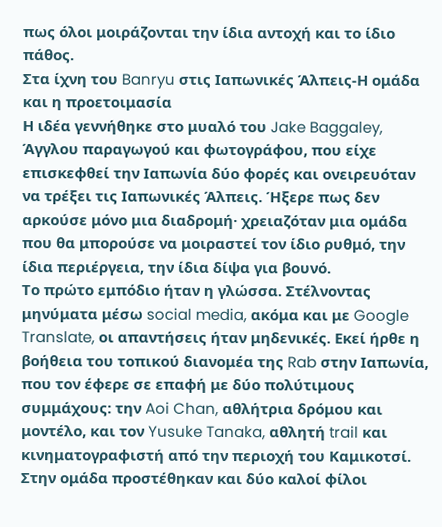πως όλοι μοιράζονται την ίδια αντοχή και το ίδιο πάθος.
Στα ίχνη του Banryu στις Ιαπωνικές Άλπεις-Η ομάδα και η προετοιμασία
Η ιδέα γεννήθηκε στο μυαλό του Jake Baggaley, Άγγλου παραγωγού και φωτογράφου, που είχε επισκεφθεί την Ιαπωνία δύο φορές και ονειρευόταν να τρέξει τις Ιαπωνικές Άλπεις. Ήξερε πως δεν αρκούσε μόνο μια διαδρομή· χρειαζόταν μια ομάδα που θα μπορούσε να μοιραστεί τον ίδιο ρυθμό, την ίδια περιέργεια, την ίδια δίψα για βουνό.
Το πρώτο εμπόδιο ήταν η γλώσσα. Στέλνοντας μηνύματα μέσω social media, ακόμα και με Google Translate, οι απαντήσεις ήταν μηδενικές. Εκεί ήρθε η βοήθεια του τοπικού διανομέα της Rab στην Ιαπωνία, που τον έφερε σε επαφή με δύο πολύτιμους συμμάχους: την Aoi Chan, αθλήτρια δρόμου και μοντέλο, και τον Yusuke Tanaka, αθλητή trail και κινηματογραφιστή από την περιοχή του Καμικοτσί.
Στην ομάδα προστέθηκαν και δύο καλοί φίλοι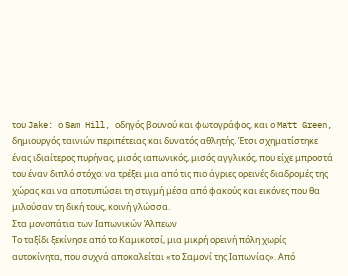του Jake: ο Sam Hill, οδηγός βουνού και φωτογράφος, και ο Matt Green, δημιουργός ταινιών περιπέτειας και δυνατός αθλητής. Έτσι σχηματίστηκε ένας ιδιαίτερος πυρήνας, μισός ιαπωνικός, μισός αγγλικός, που είχε μπροστά του έναν διπλό στόχο: να τρέξει μια από τις πιο άγριες ορεινές διαδρομές της χώρας και να αποτυπώσει τη στιγμή μέσα από φακούς και εικόνες που θα μιλούσαν τη δική τους, κοινή γλώσσα.
Στα μονοπάτια των Ιαπωνικών Άλπεων
Το ταξίδι ξεκίνησε από το Καμικοτσί, μια μικρή ορεινή πόλη χωρίς αυτοκίνητα, που συχνά αποκαλείται «το Σαμονί της Ιαπωνίας». Από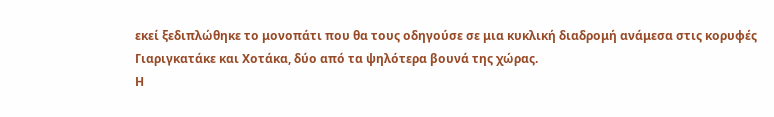εκεί ξεδιπλώθηκε το μονοπάτι που θα τους οδηγούσε σε μια κυκλική διαδρομή ανάμεσα στις κορυφές Γιαριγκατάκε και Χοτάκα, δύο από τα ψηλότερα βουνά της χώρας.
Η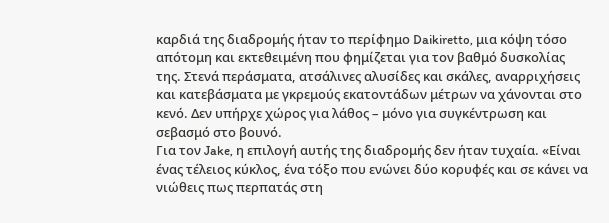καρδιά της διαδρομής ήταν το περίφημο Daikiretto, μια κόψη τόσο απότομη και εκτεθειμένη που φημίζεται για τον βαθμό δυσκολίας της. Στενά περάσματα, ατσάλινες αλυσίδες και σκάλες, αναρριχήσεις και κατεβάσματα με γκρεμούς εκατοντάδων μέτρων να χάνονται στο κενό. Δεν υπήρχε χώρος για λάθος – μόνο για συγκέντρωση και σεβασμό στο βουνό.
Για τον Jake, η επιλογή αυτής της διαδρομής δεν ήταν τυχαία. «Είναι ένας τέλειος κύκλος, ένα τόξο που ενώνει δύο κορυφές και σε κάνει να νιώθεις πως περπατάς στη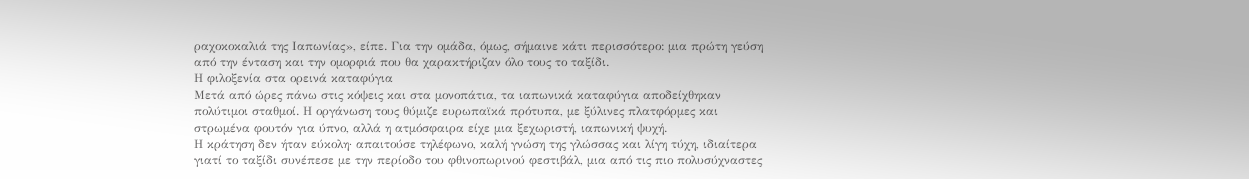ραχοκοκαλιά της Ιαπωνίας», είπε. Για την ομάδα, όμως, σήμαινε κάτι περισσότερο: μια πρώτη γεύση από την ένταση και την ομορφιά που θα χαρακτήριζαν όλο τους το ταξίδι.
Η φιλοξενία στα ορεινά καταφύγια
Μετά από ώρες πάνω στις κόψεις και στα μονοπάτια, τα ιαπωνικά καταφύγια αποδείχθηκαν πολύτιμοι σταθμοί. Η οργάνωση τους θύμιζε ευρωπαϊκά πρότυπα, με ξύλινες πλατφόρμες και στρωμένα φουτόν για ύπνο, αλλά η ατμόσφαιρα είχε μια ξεχωριστή, ιαπωνική ψυχή.
Η κράτηση δεν ήταν εύκολη· απαιτούσε τηλέφωνο, καλή γνώση της γλώσσας και λίγη τύχη, ιδιαίτερα γιατί το ταξίδι συνέπεσε με την περίοδο του φθινοπωρινού φεστιβάλ, μια από τις πιο πολυσύχναστες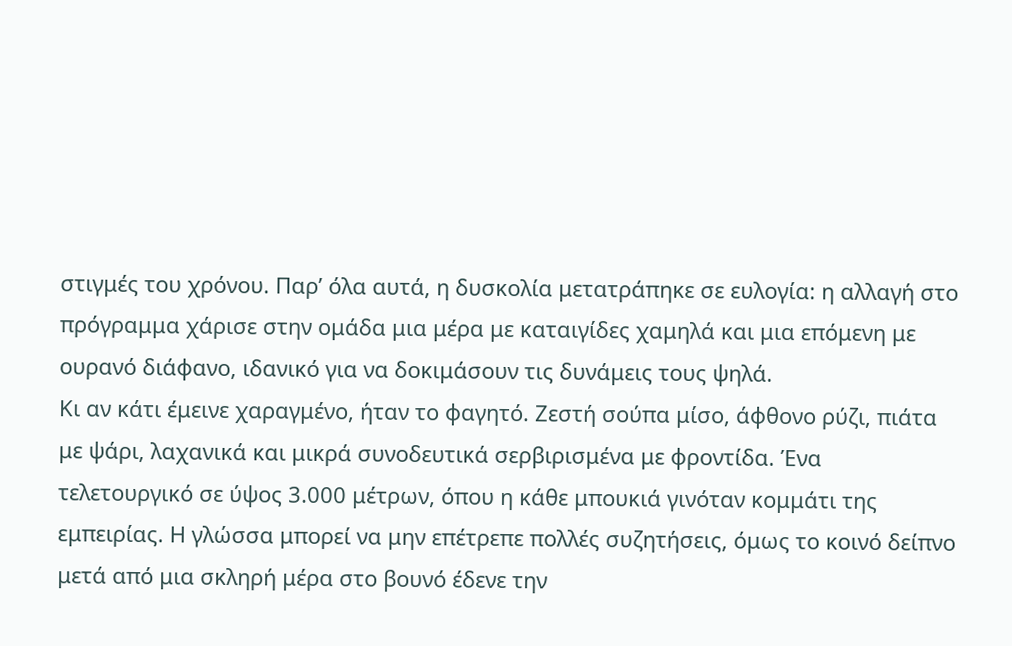στιγμές του χρόνου. Παρ’ όλα αυτά, η δυσκολία μετατράπηκε σε ευλογία: η αλλαγή στο πρόγραμμα χάρισε στην ομάδα μια μέρα με καταιγίδες χαμηλά και μια επόμενη με ουρανό διάφανο, ιδανικό για να δοκιμάσουν τις δυνάμεις τους ψηλά.
Κι αν κάτι έμεινε χαραγμένο, ήταν το φαγητό. Ζεστή σούπα μίσο, άφθονο ρύζι, πιάτα με ψάρι, λαχανικά και μικρά συνοδευτικά σερβιρισμένα με φροντίδα. Ένα τελετουργικό σε ύψος 3.000 μέτρων, όπου η κάθε μπουκιά γινόταν κομμάτι της εμπειρίας. Η γλώσσα μπορεί να μην επέτρεπε πολλές συζητήσεις, όμως το κοινό δείπνο μετά από μια σκληρή μέρα στο βουνό έδενε την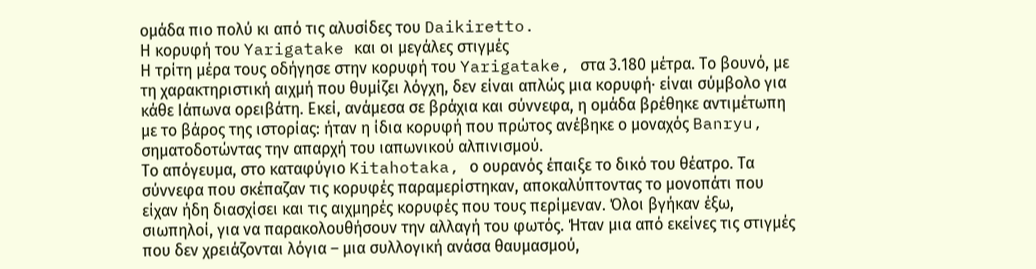ομάδα πιο πολύ κι από τις αλυσίδες του Daikiretto.
Η κορυφή του Yarigatake και οι μεγάλες στιγμές
Η τρίτη μέρα τους οδήγησε στην κορυφή του Yarigatake, στα 3.180 μέτρα. Το βουνό, με τη χαρακτηριστική αιχμή που θυμίζει λόγχη, δεν είναι απλώς μια κορυφή· είναι σύμβολο για κάθε Ιάπωνα ορειβάτη. Εκεί, ανάμεσα σε βράχια και σύννεφα, η ομάδα βρέθηκε αντιμέτωπη με το βάρος της ιστορίας: ήταν η ίδια κορυφή που πρώτος ανέβηκε ο μοναχός Banryu, σηματοδοτώντας την απαρχή του ιαπωνικού αλπινισμού.
Το απόγευμα, στο καταφύγιο Kitahotaka, ο ουρανός έπαιξε το δικό του θέατρο. Τα σύννεφα που σκέπαζαν τις κορυφές παραμερίστηκαν, αποκαλύπτοντας το μονοπάτι που είχαν ήδη διασχίσει και τις αιχμηρές κορυφές που τους περίμεναν. Όλοι βγήκαν έξω, σιωπηλοί, για να παρακολουθήσουν την αλλαγή του φωτός. Ήταν μια από εκείνες τις στιγμές που δεν χρειάζονται λόγια – μια συλλογική ανάσα θαυμασμού,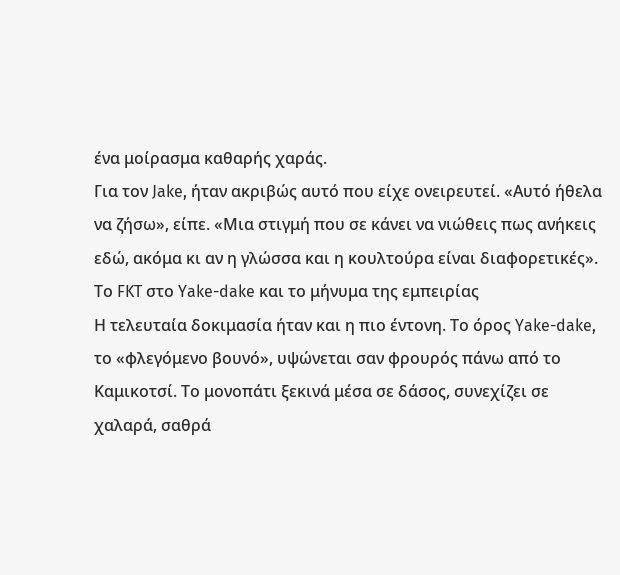ένα μοίρασμα καθαρής χαράς.
Για τον Jake, ήταν ακριβώς αυτό που είχε ονειρευτεί. «Αυτό ήθελα να ζήσω», είπε. «Μια στιγμή που σε κάνει να νιώθεις πως ανήκεις εδώ, ακόμα κι αν η γλώσσα και η κουλτούρα είναι διαφορετικές».
Το FKT στο Yake-dake και το μήνυμα της εμπειρίας
Η τελευταία δοκιμασία ήταν και η πιο έντονη. Το όρος Yake-dake, το «φλεγόμενο βουνό», υψώνεται σαν φρουρός πάνω από το Καμικοτσί. Το μονοπάτι ξεκινά μέσα σε δάσος, συνεχίζει σε χαλαρά, σαθρά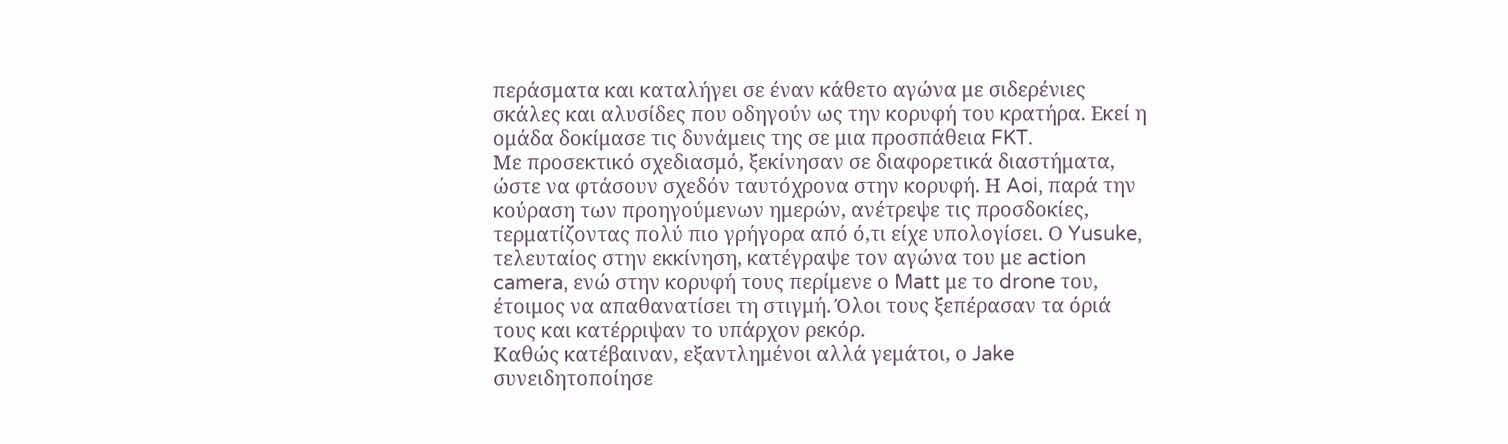περάσματα και καταλήγει σε έναν κάθετο αγώνα με σιδερένιες σκάλες και αλυσίδες που οδηγούν ως την κορυφή του κρατήρα. Εκεί η ομάδα δοκίμασε τις δυνάμεις της σε μια προσπάθεια FKT.
Με προσεκτικό σχεδιασμό, ξεκίνησαν σε διαφορετικά διαστήματα, ώστε να φτάσουν σχεδόν ταυτόχρονα στην κορυφή. Η Aoi, παρά την κούραση των προηγούμενων ημερών, ανέτρεψε τις προσδοκίες, τερματίζοντας πολύ πιο γρήγορα από ό,τι είχε υπολογίσει. Ο Yusuke, τελευταίος στην εκκίνηση, κατέγραψε τον αγώνα του με action camera, ενώ στην κορυφή τους περίμενε ο Matt με το drone του, έτοιμος να απαθανατίσει τη στιγμή. Όλοι τους ξεπέρασαν τα όριά τους και κατέρριψαν το υπάρχον ρεκόρ.
Καθώς κατέβαιναν, εξαντλημένοι αλλά γεμάτοι, ο Jake συνειδητοποίησε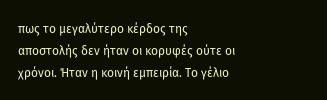πως το μεγαλύτερο κέρδος της αποστολής δεν ήταν οι κορυφές ούτε οι χρόνοι. Ήταν η κοινή εμπειρία. Το γέλιο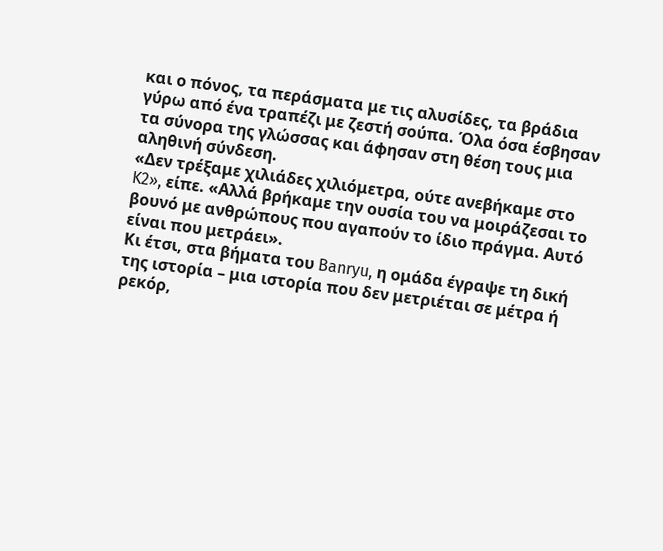και ο πόνος, τα περάσματα με τις αλυσίδες, τα βράδια γύρω από ένα τραπέζι με ζεστή σούπα. Όλα όσα έσβησαν τα σύνορα της γλώσσας και άφησαν στη θέση τους μια αληθινή σύνδεση.
«Δεν τρέξαμε χιλιάδες χιλιόμετρα, ούτε ανεβήκαμε στο K2», είπε. «Αλλά βρήκαμε την ουσία του να μοιράζεσαι το βουνό με ανθρώπους που αγαπούν το ίδιο πράγμα. Αυτό είναι που μετράει».
Κι έτσι, στα βήματα του Banryu, η ομάδα έγραψε τη δική της ιστορία – μια ιστορία που δεν μετριέται σε μέτρα ή ρεκόρ,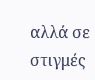αλλά σε στιγμές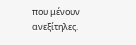που μένουν ανεξίτηλες.